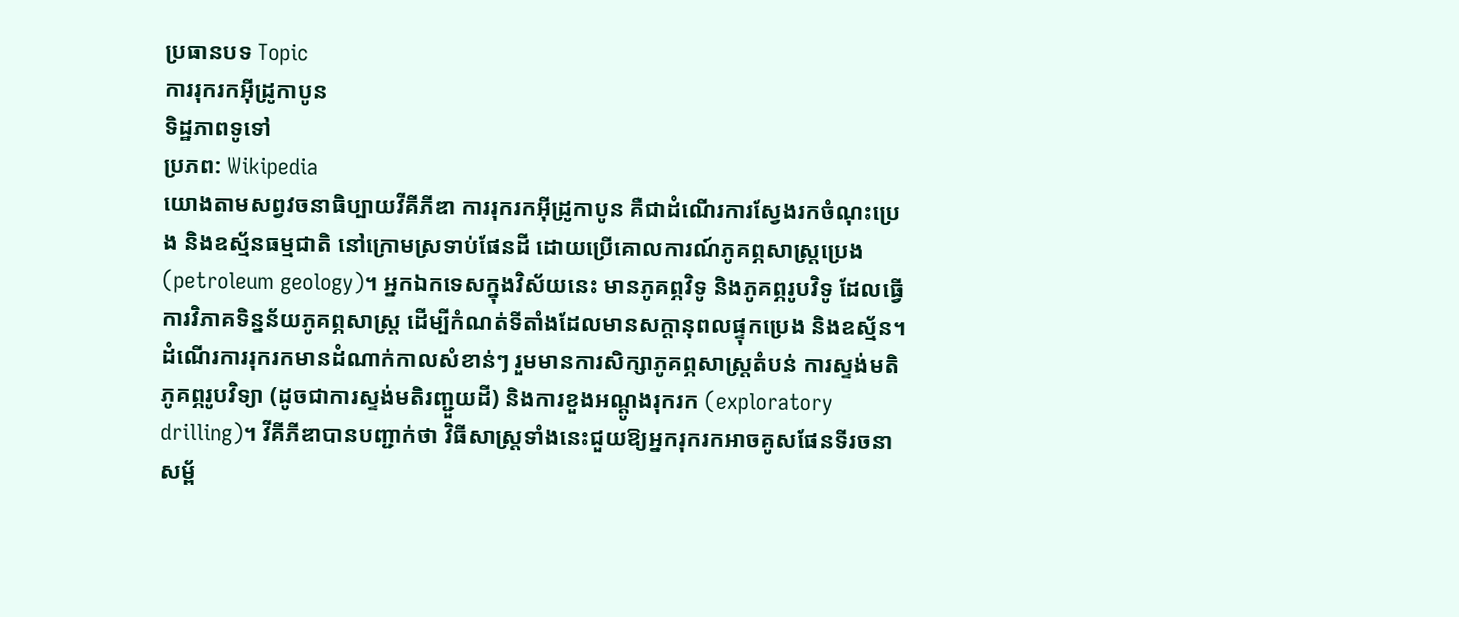ប្រធានបទ Topic
ការរុករកអ៊ីដ្រូកាបូន
ទិដ្ឋភាពទូទៅ
ប្រភព: Wikipedia
យោងតាមសព្វវចនាធិប្បាយវីគីភីឌា ការរុករកអ៊ីដ្រូកាបូន គឺជាដំណើរការស្វែងរកចំណុះប្រេង និងឧស្ម័នធម្មជាតិ នៅក្រោមស្រទាប់ផែនដី ដោយប្រើគោលការណ៍ភូគព្ភសាស្ត្រប្រេង (petroleum geology)។ អ្នកឯកទេសក្នុងវិស័យនេះ មានភូគព្ភវិទូ និងភូគព្ភរូបវិទូ ដែលធ្វើការវិភាគទិន្នន័យភូគព្ភសាស្ត្រ ដើម្បីកំណត់ទីតាំងដែលមានសក្តានុពលផ្ទុកប្រេង និងឧស្ម័ន។
ដំណើរការរុករកមានដំណាក់កាលសំខាន់ៗ រួមមានការសិក្សាភូគព្ភសាស្ត្រតំបន់ ការស្ទង់មតិភូគព្ភរូបវិទ្យា (ដូចជាការស្ទង់មតិរញ្ជួយដី) និងការខួងអណ្ដូងរុករក (exploratory drilling)។ វីគីភីឌាបានបញ្ជាក់ថា វិធីសាស្ត្រទាំងនេះជួយឱ្យអ្នករុករកអាចគូសផែនទីរចនាសម្ព័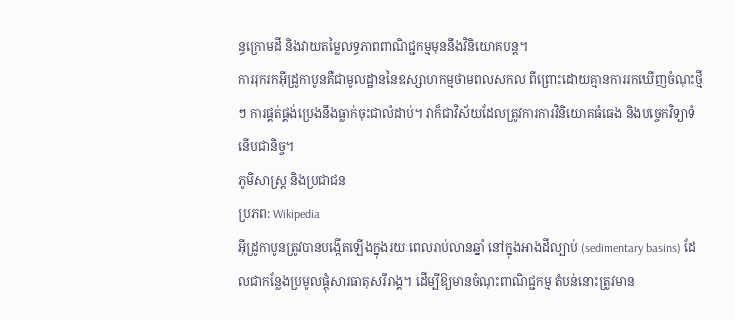ន្ធក្រោមដី និងវាយតម្លៃលទ្ធភាពពាណិជ្ជកម្មមុននឹងវិនិយោគបន្ត។
ការរុករកអ៊ីដ្រូកាបូនគឺជាមូលដ្ឋាននៃឧស្សាហកម្មថាមពលសកល ពីព្រោះដោយគ្មានការរកឃើញចំណុះថ្មីៗ ការផ្គត់ផ្គង់ប្រេងនឹងធ្លាក់ចុះជាលំដាប់។ វាក៏ជាវិស័យដែលត្រូវការការវិនិយោគធំធេង និងបច្ចេកវិទ្យាទំនើបជានិច្ច។
ភូមិសាស្ត្រ និងប្រជាជន
ប្រភព: Wikipedia
អ៊ីដ្រូកាបូនត្រូវបានបង្កើតឡើងក្នុងរយៈពេលរាប់លានឆ្នាំ នៅក្នុងអាងដីល្បាប់ (sedimentary basins) ដែលជាកន្លែងប្រមូលផ្តុំសារធាតុសរីរាង្គ។ ដើម្បីឱ្យមានចំណុះពាណិជ្ជកម្ម តំបន់នោះត្រូវមាន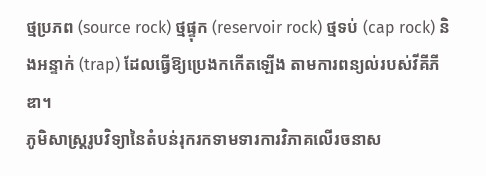ថ្មប្រភព (source rock) ថ្មផ្ទុក (reservoir rock) ថ្មទប់ (cap rock) និងអន្ទាក់ (trap) ដែលធ្វើឱ្យប្រេងកកើតឡើង តាមការពន្យល់របស់វីគីភីឌា។
ភូមិសាស្ត្ររូបវិទ្យានៃតំបន់រុករកទាមទារការវិភាគលើរចនាស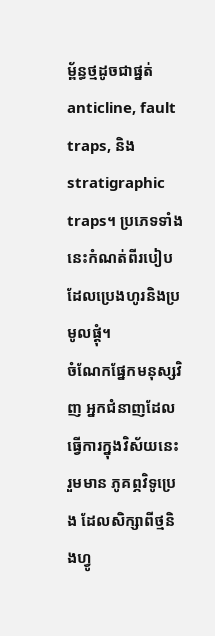ម្ព័ន្ធថ្មដូចជាផ្នត់ anticline, fault traps, និង stratigraphic traps។ ប្រភេទទាំងនេះកំណត់ពីរបៀបដែលប្រេងហូរនិងប្រមូលផ្តុំ។
ចំណែកផ្នែកមនុស្សវិញ អ្នកជំនាញដែលធ្វើការក្នុងវិស័យនេះរួមមាន ភូគព្ភវិទូប្រេង ដែលសិក្សាពីថ្មនិងហ្វូ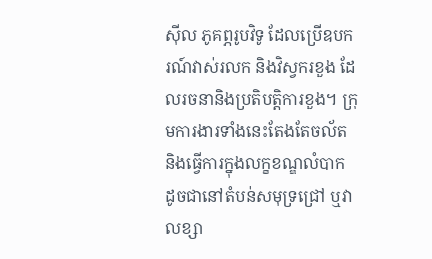ស៊ីល ភូគព្ភរូបវិទូ ដែលប្រើឧបករណ៍វាស់រលក និងវិស្វករខួង ដែលរចនានិងប្រតិបត្តិការខួង។ ក្រុមការងារទាំងនេះតែងតែចល័ត និងធ្វើការក្នុងលក្ខខណ្ឌលំបាក ដូចជានៅតំបន់សមុទ្រជ្រៅ ឬវាលខ្សា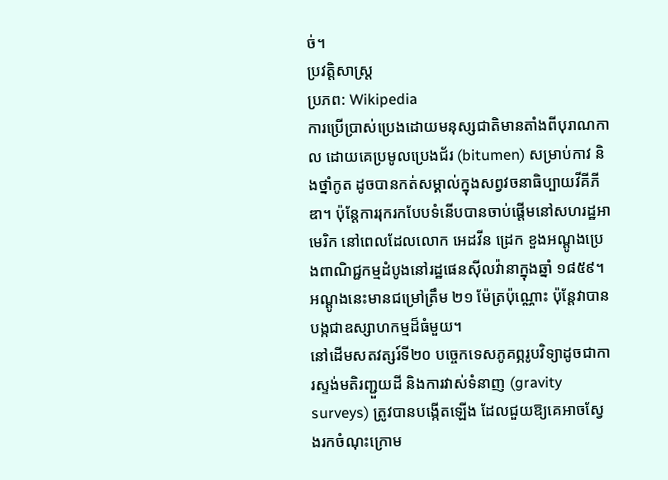ច់។
ប្រវត្តិសាស្ត្រ
ប្រភព: Wikipedia
ការប្រើប្រាស់ប្រេងដោយមនុស្សជាតិមានតាំងពីបុរាណកាល ដោយគេប្រមូលប្រេងជ័រ (bitumen) សម្រាប់កាវ និងថ្នាំកូត ដូចបានកត់សម្គាល់ក្នុងសព្វវចនាធិប្បាយវីគីភីឌា។ ប៉ុន្តែការរុករកបែបទំនើបបានចាប់ផ្តើមនៅសហរដ្ឋអាមេរិក នៅពេលដែលលោក អេដវីន ដ្រេក ខួងអណ្ដូងប្រេងពាណិជ្ជកម្មដំបូងនៅរដ្ឋផេនស៊ីលវ៉ានាក្នុងឆ្នាំ ១៨៥៩។ អណ្ដូងនេះមានជម្រៅត្រឹម ២១ ម៉ែត្រប៉ុណ្ណោះ ប៉ុន្តែវាបានបង្កជាឧស្សាហកម្មដ៏ធំមួយ។
នៅដើមសតវត្សរ៍ទី២០ បច្ចេកទេសភូគព្ភរូបវិទ្យាដូចជាការស្ទង់មតិរញ្ជួយដី និងការវាស់ទំនាញ (gravity surveys) ត្រូវបានបង្កើតឡើង ដែលជួយឱ្យគេអាចស្វែងរកចំណុះក្រោម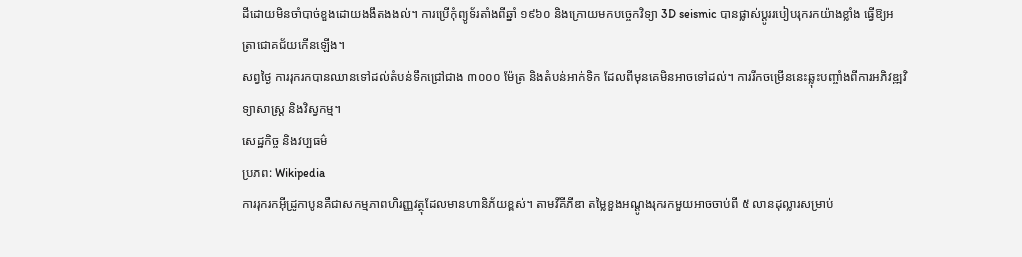ដីដោយមិនចាំបាច់ខួងដោយងងឹតងងល់។ ការប្រើកុំព្យូទ័រតាំងពីឆ្នាំ ១៩៦០ និងក្រោយមកបច្ចេកវិទ្យា 3D seismic បានផ្លាស់ប្តូររបៀបរុករកយ៉ាងខ្លាំង ធ្វើឱ្យអត្រាជោគជ័យកើនឡើង។
សព្វថ្ងៃ ការរុករកបានឈានទៅដល់តំបន់ទឹកជ្រៅជាង ៣០០០ ម៉ែត្រ និងតំបន់អាក់ទិក ដែលពីមុនគេមិនអាចទៅដល់។ ការរីកចម្រើននេះឆ្លុះបញ្ចាំងពីការអភិវឌ្ឍវិទ្យាសាស្ត្រ និងវិស្វកម្ម។
សេដ្ឋកិច្ច និងវប្បធម៌
ប្រភព: Wikipedia
ការរុករកអ៊ីដ្រូកាបូនគឺជាសកម្មភាពហិរញ្ញវត្ថុដែលមានហានិភ័យខ្ពស់។ តាមវីគីភីឌា តម្លៃខួងអណ្ដូងរុករកមួយអាចចាប់ពី ៥ លានដុល្លារសម្រាប់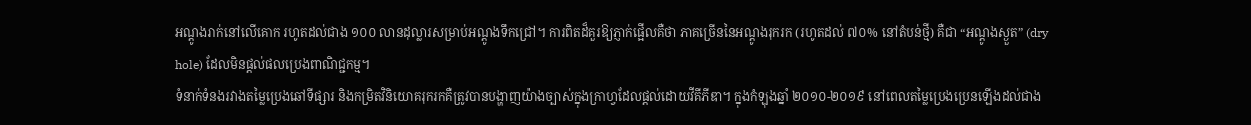អណ្ដូងរាក់នៅលើគោក រហូតដល់ជាង ១០០ លានដុល្លារសម្រាប់អណ្ដូងទឹកជ្រៅ។ ការពិតដ៏គួរឱ្យភ្ញាក់ផ្អើលគឺថា ភាគច្រើននៃអណ្ដូងរុករក (រហូតដល់ ៧០% នៅតំបន់ថ្មី) គឺជា “អណ្ដូងស្ងួត” (dry hole) ដែលមិនផ្តល់ផលប្រេងពាណិជ្ជកម្ម។
ទំនាក់ទំនងរវាងតម្លៃប្រេងឆៅទីផ្សារ និងកម្រិតវិនិយោគរុករកគឺត្រូវបានបង្ហាញយ៉ាងច្បាស់ក្នុងក្រាហ្វដែលផ្តល់ដោយវីគីភីឌា។ ក្នុងកំឡុងឆ្នាំ ២០១០-២០១៩ នៅពេលតម្លៃប្រេងប្រេនឡើងដល់ជាង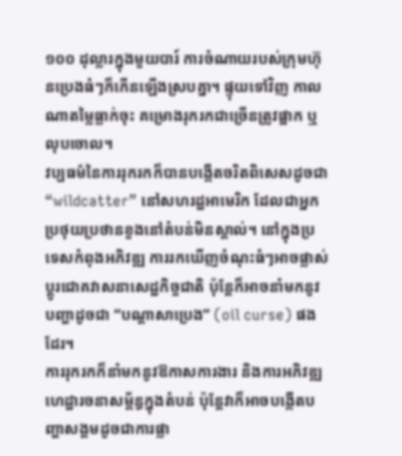១០០ ដុល្លារក្នុងមួយបារ៍ ការចំណាយរបស់ក្រុមហ៊ុនប្រេងធំៗក៏កើនឡើងស្របគ្នា។ ផ្ទុយទៅវិញ កាលណាតម្លៃធ្លាក់ចុះ គម្រោងរុករកជាច្រើនត្រូវផ្អាក ឬលុបចោល។
វប្បធម៌នៃការរុករកក៏បានបង្កើតចរិតពិសេសដូចជា “wildcatter” នៅសហរដ្ឋអាមេរិក ដែលជាអ្នកប្រថុយប្រថានខួងនៅតំបន់មិនស្គាល់។ នៅក្នុងប្រទេសកំពុងអភិវឌ្ឍ ការរកឃើញចំណុះធំៗអាចផ្លាស់ប្តូរជោគវាសនាសេដ្ឋកិច្ចជាតិ ប៉ុន្តែក៏អាចនាំមកនូវបញ្ហាដូចជា “បណ្តាសាប្រេង” (oil curse) ផងដែរ។
ការរុករកក៏នាំមកនូវឱកាសការងារ និងការអភិវឌ្ឍហេដ្ឋារចនាសម្ព័ន្ធក្នុងតំបន់ ប៉ុន្តែវាក៏អាចបង្កើតបញ្ហាសង្គមដូចជាការផ្លា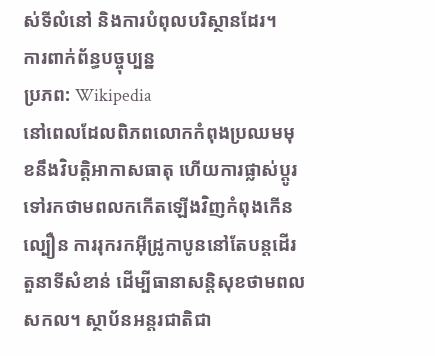ស់ទីលំនៅ និងការបំពុលបរិស្ថានដែរ។
ការពាក់ព័ន្ធបច្ចុប្បន្ន
ប្រភព: Wikipedia
នៅពេលដែលពិភពលោកកំពុងប្រឈមមុខនឹងវិបត្តិអាកាសធាតុ ហើយការផ្លាស់ប្តូរទៅរកថាមពលកកើតឡើងវិញកំពុងកើនល្បឿន ការរុករកអ៊ីដ្រូកាបូននៅតែបន្តដើរតួនាទីសំខាន់ ដើម្បីធានាសន្តិសុខថាមពលសកល។ ស្ថាប័នអន្តរជាតិជា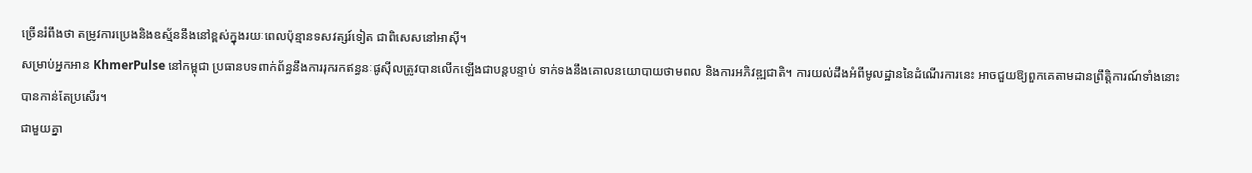ច្រើនរំពឹងថា តម្រូវការប្រេងនិងឧស្ម័ននឹងនៅខ្ពស់ក្នុងរយៈពេលប៉ុន្មានទសវត្សរ៍ទៀត ជាពិសេសនៅអាស៊ី។
សម្រាប់អ្នកអាន KhmerPulse នៅកម្ពុជា ប្រធានបទពាក់ព័ន្ធនឹងការរុករកឥន្ធនៈផូស៊ីលត្រូវបានលើកឡើងជាបន្តបន្ទាប់ ទាក់ទងនឹងគោលនយោបាយថាមពល និងការអភិវឌ្ឍជាតិ។ ការយល់ដឹងអំពីមូលដ្ឋាននៃដំណើរការនេះ អាចជួយឱ្យពួកគេតាមដានព្រឹត្តិការណ៍ទាំងនោះបានកាន់តែប្រសើរ។
ជាមួយគ្នា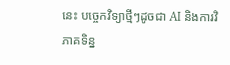នេះ បច្ចេកវិទ្យាថ្មីៗដូចជា AI និងការវិភាគទិន្ន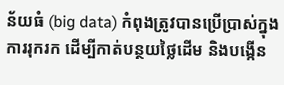ន័យធំ (big data) កំពុងត្រូវបានប្រើប្រាស់ក្នុងការរុករក ដើម្បីកាត់បន្ថយថ្លៃដើម និងបង្កើន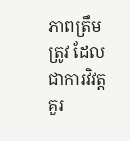ភាពត្រឹមត្រូវ ដែលជាការវិវត្តគួរ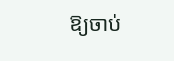ឱ្យចាប់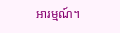អារម្មណ៍។